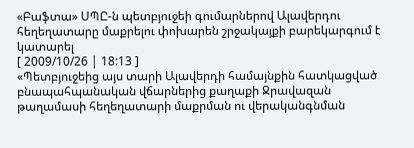«Բաֆտա» ՍՊԸ-ն պետբյուջեի գումարներով Ալավերդու հեղեղատարը մաքրելու փոխարեն շրջակայքի բարեկարգում է կատարել
[ 2009/10/26 | 18:13 ]
«Պետբյուջեից այս տարի Ալավերդի համայնքին հատկացված բնապահպանական վճարներից քաղաքի Ջրավազան թաղամասի հեղեղատարի մաքրման ու վերականգնման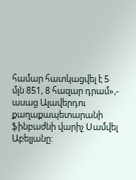համար հատկացվել է 5 մլն 851, 8 հազար դրամ»,- ասաց Ալավերդու քաղաքապետարանի ֆինբաժնի վարիչ Սամվել Աբելյանը: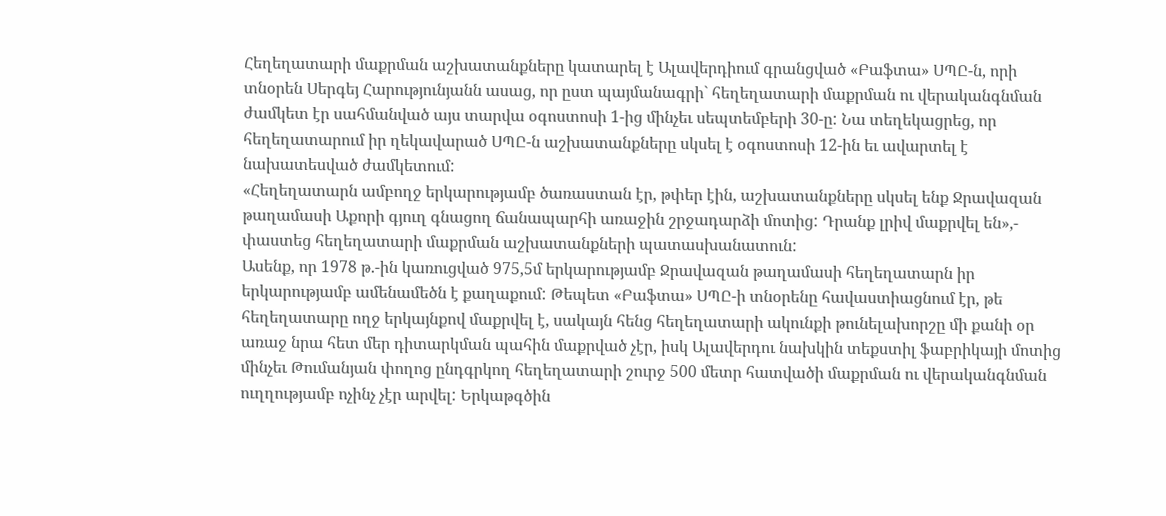Հեղեղատարի մաքրման աշխատանքները կատարել է Ալավերդիում գրանցված «Բաֆտա» ՍՊԸ-ն, որի տնօրեն Սերգեյ Հարությունյանն ասաց, որ ըստ պայմանագրի` հեղեղատարի մաքրման ու վերականգնման ժամկետ էր սահմանված այս տարվա օգոստոսի 1-ից մինչեւ սեպտեմբերի 30-ը: Նա տեղեկացրեց, որ հեղեղատարում իր ղեկավարած ՍՊԸ-ն աշխատանքները սկսել է օգոստոսի 12-ին եւ ավարտել է նախատեսված ժամկետում:
«Հեղեղատարն ամբողջ երկարությամբ ծառաստան էր, թփեր էին, աշխատանքները սկսել ենք Ջրավազան թաղամասի Աքորի գյուղ գնացող ճանապարհի առաջին շրջադարձի մոտից: Դրանք լրիվ մաքրվել են»,- փաստեց հեղեղատարի մաքրման աշխատանքների պատասխանատուն:
Ասենք, որ 1978 թ.-ին կառուցված 975,5մ երկարությամբ Ջրավազան թաղամասի հեղեղատարն իր երկարությամբ ամենամեծն է քաղաքում: Թեպետ «Բաֆտա» ՍՊԸ-ի տնօրենը հավաստիացնում էր, թե հեղեղատարը ողջ երկայնքով մաքրվել է, սակայն հենց հեղեղատարի ակունքի թունելախորշը մի քանի օր առաջ նրա հետ մեր դիտարկման պահին մաքրված չէր, իսկ Ալավերդու նախկին տեքստիլ ֆաբրիկայի մոտից մինչեւ Թումանյան փողոց ընդգրկող հեղեղատարի շուրջ 500 մետր հատվածի մաքրման ու վերականգնման ուղղությամբ ոչինչ չէր արվել: Երկաթգծին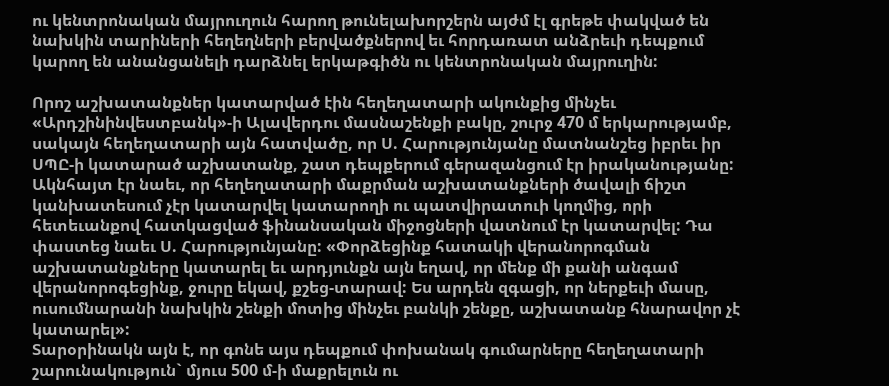ու կենտրոնական մայրուղուն հարող թունելախորշերն այժմ էլ գրեթե փակված են նախկին տարիների հեղեղների բերվածքներով եւ հորդառատ անձրեւի դեպքում կարող են անանցանելի դարձնել երկաթգիծն ու կենտրոնական մայրուղին:

Որոշ աշխատանքներ կատարված էին հեղեղատարի ակունքից մինչեւ «Արդշինինվեստբանկ»-ի Ալավերդու մասնաշենքի բակը, շուրջ 470 մ երկարությամբ, սակայն հեղեղատարի այն հատվածը, որ Ս. Հարությունյանը մատնանշեց իբրեւ իր ՍՊԸ-ի կատարած աշխատանք, շատ դեպքերում գերազանցում էր իրականությանը: Ակնհայտ էր նաեւ, որ հեղեղատարի մաքրման աշխատանքների ծավալի ճիշտ կանխատեսում չէր կատարվել կատարողի ու պատվիրատուի կողմից, որի հետեւանքով հատկացված ֆինանսական միջոցների վատնում էր կատարվել: Դա փաստեց նաեւ Ս. Հարությունյանը: «Փորձեցինք հատակի վերանորոգման աշխատանքները կատարել եւ արդյունքն այն եղավ, որ մենք մի քանի անգամ վերանորոգեցինք, ջուրը եկավ, քշեց-տարավ: Ես արդեն զգացի, որ ներքեւի մասը, ուսումնարանի նախկին շենքի մոտից մինչեւ բանկի շենքը, աշխատանք հնարավոր չէ կատարել»:
Տարօրինակն այն է, որ գոնե այս դեպքում փոխանակ գումարները հեղեղատարի շարունակություն` մյուս 500 մ-ի մաքրելուն ու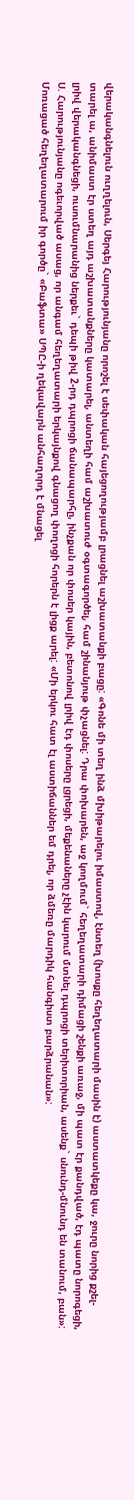վերականգնելուն ուղղելուն, Սերգեյ Հարությունյանը որոշել է սեփական հայեցողությամբ լրացնել աշխատանքի բացը: «Գոնե մի տեղ ինձ մխիթարելու իմաստով, էնտեղ (խոսքը հեղեղատարի մասին է) աստատկեքը կա, ջուրը նորից քշել-տարել ա, անիմաստ էր ստեղ այդ աշխատանքները կատարել, անտեղի համ աշխատուժ օգտագործել, համ շինանյութ փչացնել: Դրա փոխարեն, աջ կողմում` հեղեղատարի դիմացի շենքի առաջ, մի պատ էր քանդված, էդ պատը նորոգեցի, լրիվ վերականգնեցի, ուսումնարանից ներքեւ` դեպի թիվ 2-րդ դպրոցի ճանապարհը, ինչքան որ փոսեր կային, բետոնով լրիվ էդ փոսերը լցրեցի, մեքենաները չէին կարում մտնել դպրոցի տերիտորիան, ասենք` սնունդ-մնունդ են տանում, բան»: Ս. Հարությունյանը ոգեւորված ասաց, որ անգամ հեղեղատարի երկայնքով գնացող փողոցի հորերն է լիցք արել: «Մի երկու հատ էլ աստիճաններ եմ դրել, որ ձմեռը մարդիկ հանգիստ բարձրանան»:
Մոռացած հեղեղատարում իր գործը` «Բաֆտա» ՍՊԸ-ի ղեկավարն անհաղորդ է մնացել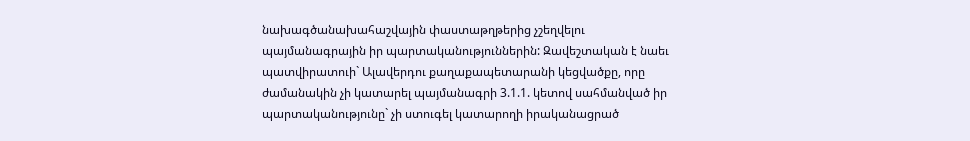նախագծանախահաշվային փաստաթղթերից չշեղվելու պայմանագրային իր պարտականություններին: Զավեշտական է նաեւ պատվիրատուի` Ալավերդու քաղաքապետարանի կեցվածքը, որը ժամանակին չի կատարել պայմանագրի 3.1.1. կետով սահմանված իր պարտականությունը` չի ստուգել կատարողի իրականացրած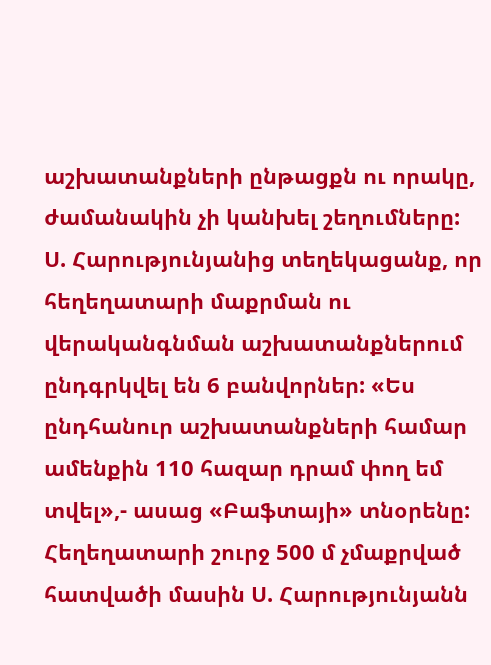աշխատանքների ընթացքն ու որակը, ժամանակին չի կանխել շեղումները:
Ս. Հարությունյանից տեղեկացանք, որ հեղեղատարի մաքրման ու վերականգնման աշխատանքներում ընդգրկվել են 6 բանվորներ: «Ես ընդհանուր աշխատանքների համար ամենքին 110 հազար դրամ փող եմ տվել»,- ասաց «Բաֆտայի» տնօրենը: Հեղեղատարի շուրջ 500 մ չմաքրված հատվածի մասին Ս. Հարությունյանն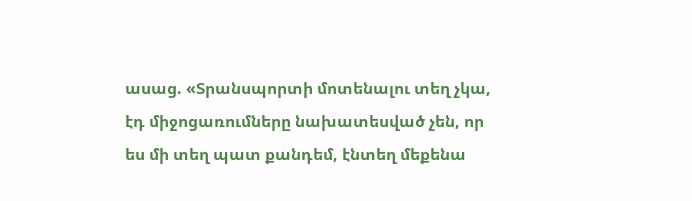ասաց. «Տրանսպորտի մոտենալու տեղ չկա, էդ միջոցառումները նախատեսված չեն, որ ես մի տեղ պատ քանդեմ, էնտեղ մեքենա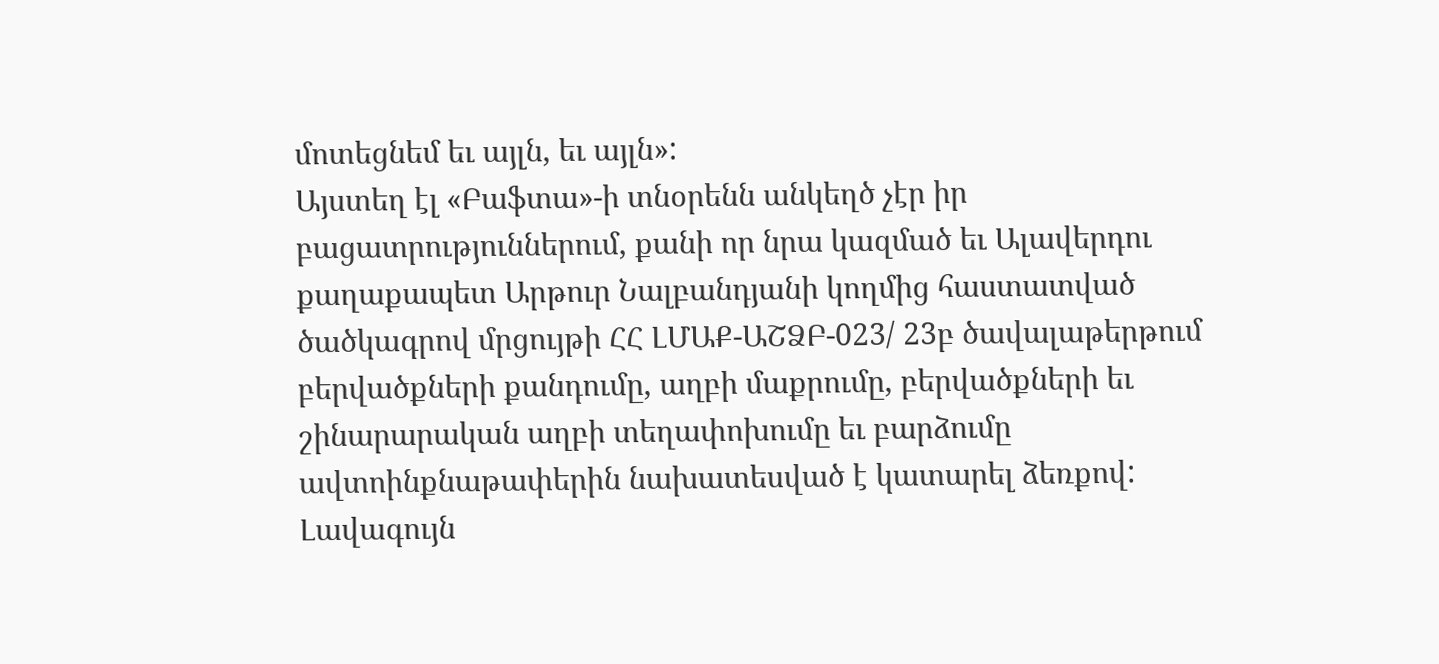մոտեցնեմ եւ այլն, եւ այլն»:
Այստեղ էլ «Բաֆտա»-ի տնօրենն անկեղծ չէր իր բացատրություններում, քանի որ նրա կազմած եւ Ալավերդու քաղաքապետ Արթուր Նալբանդյանի կողմից հաստատված ծածկագրով մրցույթի ՀՀ ԼՄԱՔ-ԱՇՁԲ-023/ 23բ ծավալաթերթում բերվածքների քանդումը, աղբի մաքրումը, բերվածքների եւ շինարարական աղբի տեղափոխումը եւ բարձումը ավտոինքնաթափերին նախատեսված է կատարել ձեռքով:
Լավագույն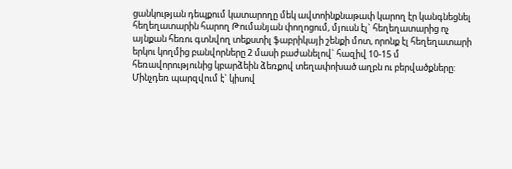ցանկության դեպքում կատարողը մեկ ավտոինքնաթափ կարող էր կանգնեցնել հեղեղատարին հարող Թումանյան փողոցում, մյուսն էլ` հեղեղատարից ոչ այնքան հեռու գտնվող տեքստիլ ֆաբրիկայի շենքի մոտ, որոնք էլ հեղեղատարի երկու կողմից բանվորները 2 մասի բաժանելով` հազիվ 10-15 մ հեռավորությունից կբարձեին ձեռքով տեղափոխած աղբն ու բերվածքները: Մինչդեռ պարզվում է` կիսով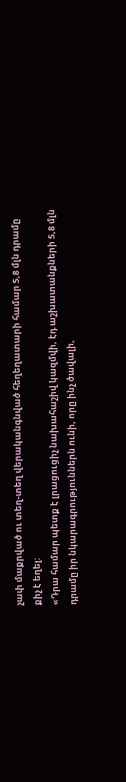չափ մաքրված ու տեղ-տեղ վերականգնված հեղեղատարի համար 5,8 մլն դրամը քիչ է եղել:
«Դրա համար պետք է լրացուցիչ նախահաշիվ կազմվի, էդ աշխատանքների 5,8 մլն դրամը իր նկարագրություններն ունի, որը ինչ ծավալի,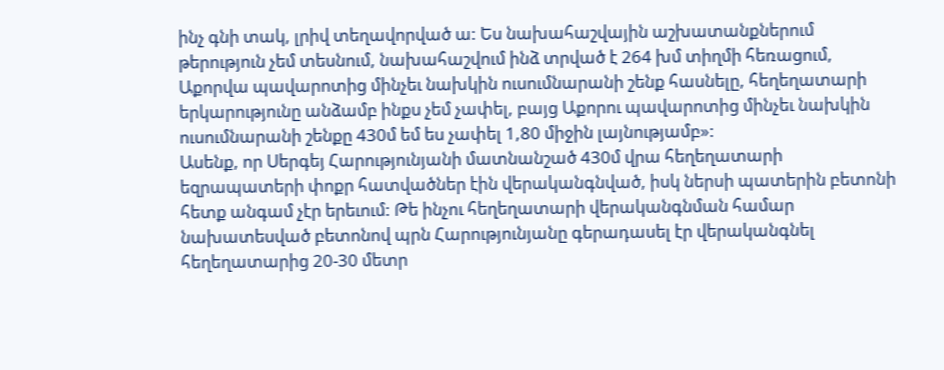ինչ գնի տակ, լրիվ տեղավորված ա: Ես նախահաշվային աշխատանքներում թերություն չեմ տեսնում, նախահաշվում ինձ տրված է 264 խմ տիղմի հեռացում, Աքորվա պավարոտից մինչեւ նախկին ուսումնարանի շենք հասնելը, հեղեղատարի երկարությունը անձամբ ինքս չեմ չափել, բայց Աքորու պավարոտից մինչեւ նախկին ուսումնարանի շենքը 430մ եմ ես չափել 1,80 միջին լայնությամբ»:
Ասենք, որ Սերգեյ Հարությունյանի մատնանշած 430մ վրա հեղեղատարի եզրապատերի փոքր հատվածներ էին վերականգնված, իսկ ներսի պատերին բետոնի հետք անգամ չէր երեւում: Թե ինչու հեղեղատարի վերականգնման համար նախատեսված բետոնով պրն Հարությունյանը գերադասել էր վերականգնել հեղեղատարից 20-30 մետր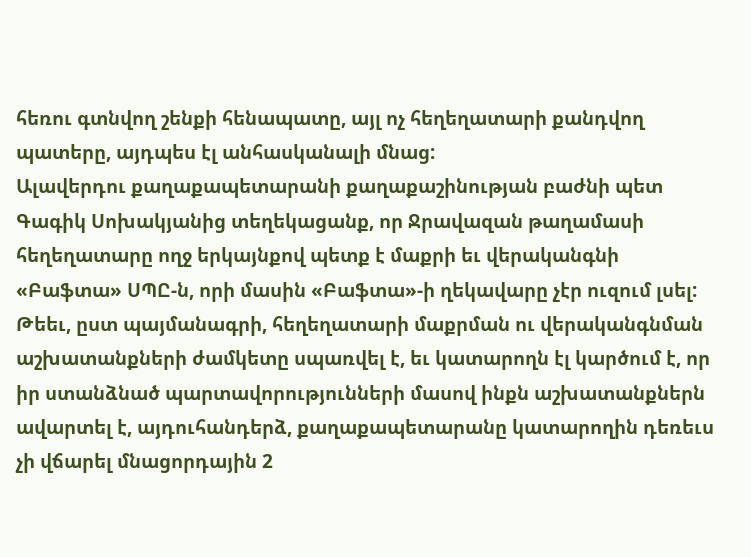հեռու գտնվող շենքի հենապատը, այլ ոչ հեղեղատարի քանդվող պատերը, այդպես էլ անհասկանալի մնաց:
Ալավերդու քաղաքապետարանի քաղաքաշինության բաժնի պետ Գագիկ Սոխակյանից տեղեկացանք, որ Ջրավազան թաղամասի հեղեղատարը ողջ երկայնքով պետք է մաքրի եւ վերականգնի «Բաֆտա» ՍՊԸ-ն, որի մասին «Բաֆտա»-ի ղեկավարը չէր ուզում լսել: Թեեւ, ըստ պայմանագրի, հեղեղատարի մաքրման ու վերականգնման աշխատանքների ժամկետը սպառվել է, եւ կատարողն էլ կարծում է, որ իր ստանձնած պարտավորությունների մասով ինքն աշխատանքներն ավարտել է, այդուհանդերձ, քաղաքապետարանը կատարողին դեռեւս չի վճարել մնացորդային 2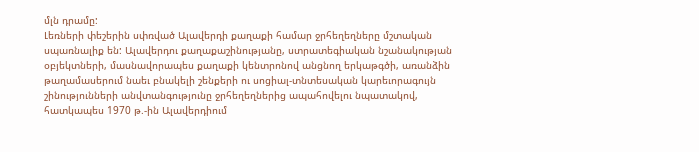մլն դրամը:
Լեռների փեշերին սփռված Ալավերդի քաղաքի համար ջրհեղեղները մշտական սպառնալիք են: Ալավերդու քաղաքաշինությանը, ստրատեգիական նշանակության օբյեկտների, մասնավորապես քաղաքի կենտրոնով անցնող երկաթգծի, առանձին թաղամասերում նաեւ բնակելի շենքերի ու սոցիալ-տնտեսական կարեւորագույն շինությունների անվտանգությունը ջրհեղեղներից ապահովելու նպատակով, հատկապես 1970 թ.-ին Ալավերդիում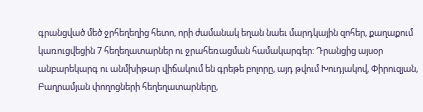գրանցված մեծ ջրհեղեղից հետո, որի ժամանակ եղան նաեւ մարդկային զոհեր, քաղաքում կառուցվեցին 7 հեղեղատարներ ու ջրահեռացման համակարգեր: Դրանցից այսօր անբարեկարգ ու անմխիթար վիճակում են գրեթե բոլորը, այդ թվում Խուդյակով, Փիրուզյան, Բաղրամյան փողոցների հեղեղատարները,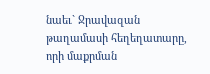նաեւ` Ջրավազան թաղամասի հեղեղատարը, որի մաքրման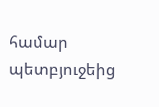համար պետբյուջեից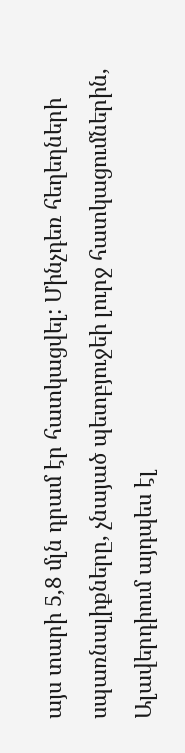այս տարի 5,8 մլն դրամ էր հատկացվել: Մինչդեռ հեղեղների սպառնալիքները, չնայած պետբյուջեի լուրջ հատկացումներին, Ալավերդիում այդպես էլ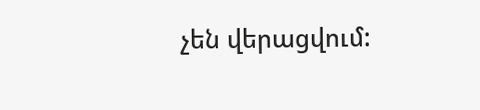չեն վերացվում: